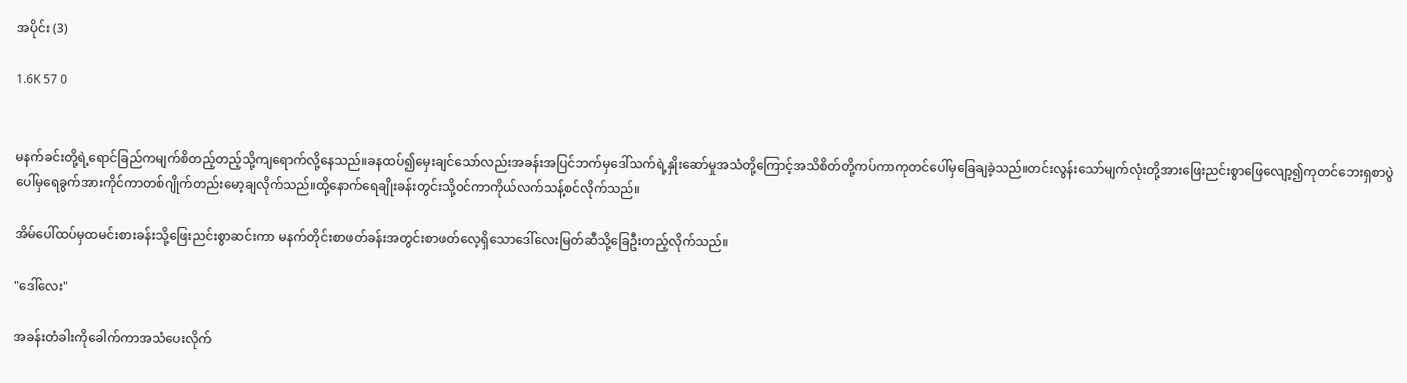အပိုင်း (3)

1.6K 57 0


မနက်ခင်းတို့ရဲ့ရောင်ခြည်ကမျက်စိတည့်တည့်သို့ကျရောက်လို့နေသည်။ခနထပ်၍မှေးချင်သော်လည်းအခန်းအပြင်ဘက်မှဒေါ်သက်ရဲ့နှိုးဆော်မှုအသံတို့ကြောင့်အသိစိတ်တို့ကပ်ကာကုတင်ပေါ်မှခြေချခဲ့သည်။တင်းလွန်းသော်မျက်လုံးတို့အားဖြေးညင်းစွာဖြေလျော့၍ကုတင်ဘေးရှစာပွဲပေါ်မှရေခွက်အားကိုင်ကာတစ်ဂျိုက်တည်းမော့ချလိုက်သည်။ထို့နောက်ရေချိုးခန်းတွင်းသို့၀င်ကာကိုယ်လက်သန့်စင်လိုက်သည်။

အိမ်ပေါ်ထပ်မှထမင်းစားခန်းသို့ဖြေးညင်းစွာဆင်းကာ မနက်တိုင်းစာဖတ်ခန်းအတွင်းစာဖတ်လေ့ရှိသောဒေါ်လေးမြတ်ဆီသို့ခြေဦးတည့်လိုက်သည်။

"ဒေါ်လေး"

အခန်းတံခါးကိုခေါက်ကာအသံပေးလိုက်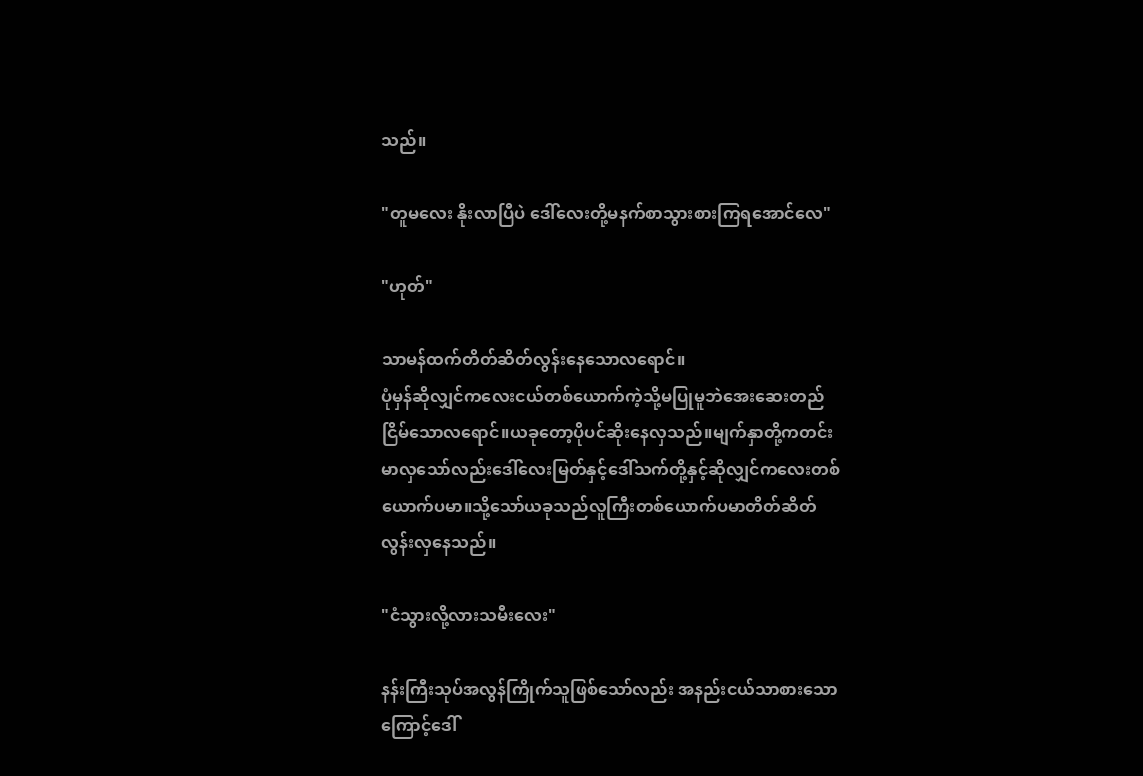သည်။

"တူမလေး နိုးလာပြီပဲ ဒေါ်လေးတို့မနက်စာသွားစားကြရအောင်လေ"

"ဟုတ်"

သာမန်ထက်တိတ်ဆိတ်လွန်းနေသောလရောင်။
ပုံမှန်ဆိုလျှင်ကလေးငယ်တစ်ယောက်ကဲ့သို့မပြုမူဘဲအေးဆေးတည်ငြိမ်သောလရောင်။ယခုတော့ပိုပင်ဆိုးနေလှသည်။မျက်နှာတို့ကတင်းမာလှသော်လည်းဒေါ်လေးမြတ်နှင့်ဒေါ်သက်တို့နှင့်ဆိုလျှင်ကလေးတစ်ယောက်ပမာ။သို့သော်ယခုသည်လူကြီးတစ်ယောက်ပမာတိတ်ဆိတ်လွန်းလှနေသည်။

"ငံသွားလို့လားသမီးလေး"

နန်းကြီးသုပ်အလွန်ကြိုက်သူဖြစ်သော်လည်း အနည်းငယ်သာစားသောကြောင့်ဒေါ်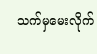သက်မှမေးလိုက်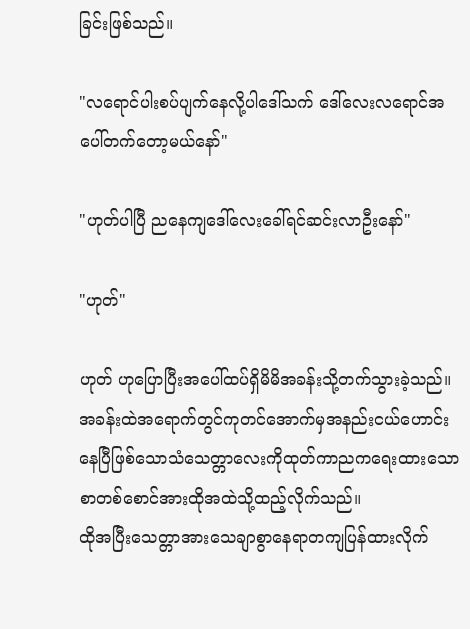ခြင်းဖြစ်သည်။

"လရောင်ပါးစပ်ပျက်နေလို့ပါဒေါ်သက် ဒေါ်လေးလရောင်အပေါ်တက်တော့မယ်နော်"

"ဟုတ်ပါပြီ ညနေကျဒေါ်လေးခေါ်ရင်ဆင်းလာဦးနော်"

"ဟုတ်"

ဟုတ် ဟုပြောပြီးအပေါ်ထပ်ရှိမိမိအခန်းသို့တက်သွားခဲ့သည်။အခန်းထဲအရောက်တွင်ကုတင်အောက်မှအနည်းငယ်ဟောင်းနေပြီဖြစ်သောသံသေတ္တာလေးကိုထုတ်ကာညကရေးထားသောစာတစ်စောင်အားထိုအထဲသို့ထည့်လိုက်သည်။
ထိုအပြီးသေတ္တာအားသေချာစွာနေရာတကျပြန်ထားလိုက်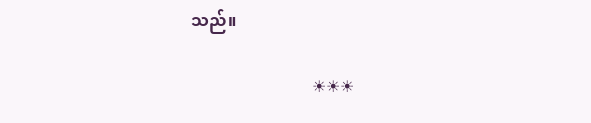သည်။

                             ☀☀☀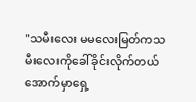"သမီးလေး မမလေးမြတ်ကသမီးလေးကိုခေါ်ခိုင်းလိုက်တယ် အောက်မှာရှေ့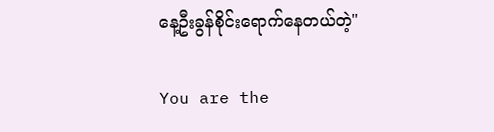နေ့ဦးခွန်စိုင်းရောက်နေတယ်တဲ့"

You are the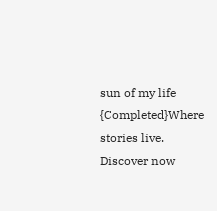sun of my life {Completed}Where stories live. Discover now